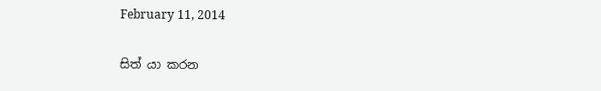February 11, 2014

සිත් යා කරන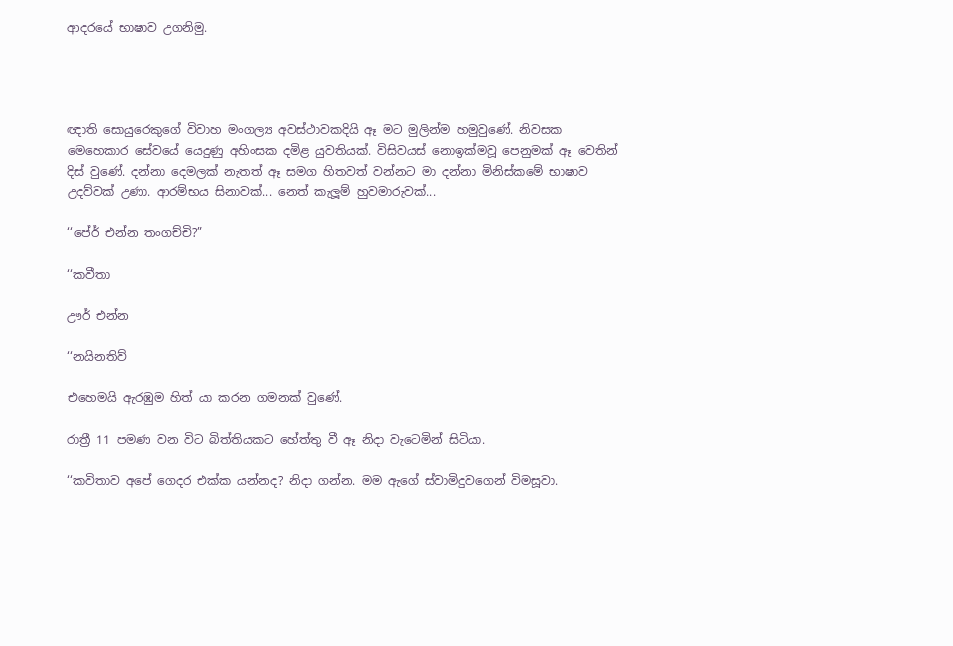ආදරයේ භාෂාව උගනිමු.




ඥාති සොයුරෙකුගේ විවාහ මංගල්‍ය අවස්ථාවකදියි ඈ මට මුලින්ම හමුවුණේ. නිවසක මෙහෙකාර සේවයේ යෙදුණු අහිංසක දමිළ යුවතියක්. විසිවයස් නොඉක්මවූ පෙනුමක් ඈ වෙතින් දිස් වුණේ. දන්නා දෙමලක් නැතත් ඈ සමග හිතවත් වන්නට මා දන්නා මිනිස්කමේ භාෂාව උදව්වක් උණා. ආරම්භය සිනාවක්... නෙත් කැලූම් හුවමාරුවක්...

‘‘පේර් එන්න තංගච්චි?”

‘‘කවීතා

ඌර් එන්න

‘‘නයිනතිව්

එහෙමයි ඇරඹුම හිත් යා කරන ගමනක් වුණේ.

රාත්‍රී 11 පමණ වන විට බිත්තියකට හේත්තු වී ඈ නිදා වැටෙමින් සිටියා.

‘‘කවිතාව අපේ ගෙදර එක්ක යන්නද? නිදා ගන්න. මම ඇගේ ස්වාමිදුවගෙන් විමසූවා.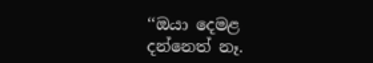‘‘ඔයා දෙමළ දන්නෙත් නෑ.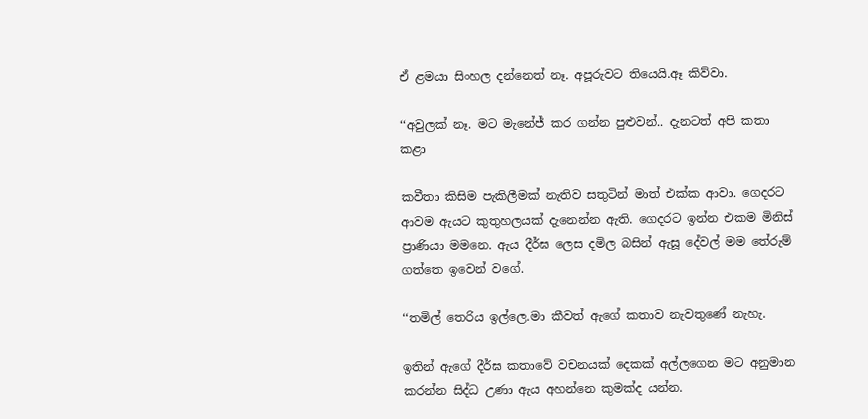ඒ ළමයා සිංහල දන්නෙත් නෑ. අපූරුවට තියෙයි.ඈ කිව්වා.

‘‘අවුලක් නෑ. මට මැනේජ් කර ගන්න පුළුවන්.. දැනටත් අපි කතා කළා

කවීතා කිසිම පැකිලීමක් නැතිව සතුටින් මාත් එක්ක ආවා. ගෙදරට ආවම ඇයට කුතුහලයක් දැනෙන්න ඇති. ගෙදරට ඉන්න එකම මිනිස් ප්‍රාණියා මමනෙ. ඇය දීර්ඝ ලෙස දමිල බසින් ඇසූ දේවල් මම තේරුම් ගත්තෙ ඉවෙන් වගේ.

‘‘තමිල් තෙරිය ඉල්ලෙ.මා කීවත් ඇගේ කතාව නැවතුණේ නැහැ.

ඉතින් ඇගේ දීර්ඝ කතාවේ වචනයක් දෙකක් අල්ලගෙන මට අනුමාන කරන්න සිද්ධ උණා ඇය අහන්නෙ කුමක්ද යන්න.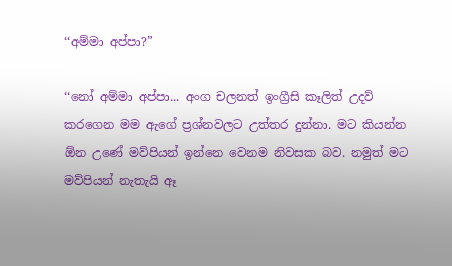‘‘අම්මා අප්පා?”

‘‘නෝ අම්මා අප්පා... අංග චලනත් ඉංග්‍රීසි කෑලිත් උදව් කරගෙන මම ඇගේ ප්‍රශ්නවලට උත්තර දුන්නා. මට කියන්න  ඕන උණේ මව්පියන් ඉන්නෙ වෙනම නිවසක බව. නමුත් මට මව්පියන් නැතැයි ඈ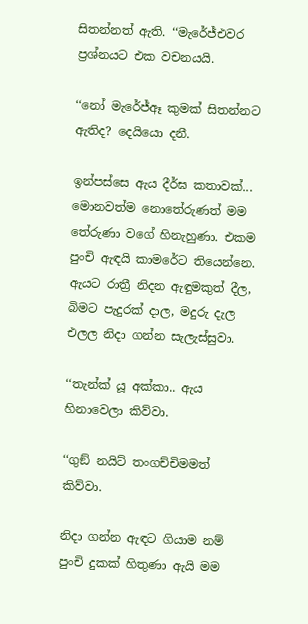සිතන්නත් ඇති. ‘‘මැරේජ්එවර ප්‍රශ්නයට එක වචනයයි.

‘‘නෝ මැරේජ්ඈ කුමක් සිතන්නට ඇතිද? දෙයියො දනී.

ඉන්පස්සෙ ඇය දීර්ඝ කතාවක්... මොනවත්ම නොතේරුණත් මම තේරුණා වගේ හිනැහුණා. එකම පුංචි ඇඳයි කාමරේට තියෙන්නෙ. ඇයට රාත්‍රී නිදන ඇඳුමකුත් දීල, බිමට පැදුරක් දාල, මදුරු දැල එලල නිදා ගන්න සැලැස්සුවා.

‘‘තැන්ක් යූ අක්කා.. ඇය හිනාවෙලා කිව්වා.

‘‘ගුඞ් නයිට් තංගච්චිමමත් කිව්වා.

නිදා ගන්න ඇඳට ගියාම නම් පුංචි දුකක් හිතුණා ඇයි මම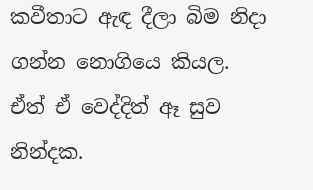කවීතාට ඇඳ දීලා බිම නිදා ගන්න නොගියෙ කියල. ඒත් ඒ වෙද්දිත් ඈ සුව නින්දක.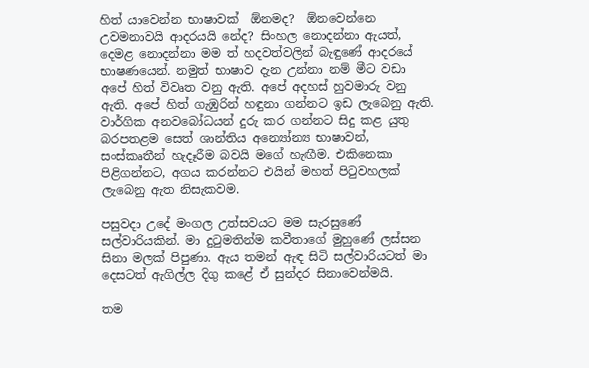හිත් යාවෙන්න භාෂාවක්  ඕනමද?  ඕනවෙන්නෙ උවමනාවයි ආදරයයි නේද? සිංහල නොදන්නා ඇයත්, දෙමළ නොදන්නා මම ත් හදවත්වලින් බැඳුණේ ආදරයේ භාෂණයෙන්. නමුත් භාෂාව දැන උන්නා නම් මීට වඩා අපේ හිත් විවෘත වනු ඇති. අපේ අදහස් හුවමාරු වනු ඇති. අපේ හිත් ගැඹුරින් හඳුනා ගන්නට ඉඩ ලැබෙනු ඇති. වාර්ගික අනවබෝධයන් දුරු කර ගන්නට සිදු කළ යුතු බරපතළම සෙත් ශාන්තිය අන්‍යෝන්‍ය භාෂාවන්, සංස්කෘතීන් හැදෑරීම බවයි මගේ හැඟීම. එකිනෙකා පිළිගන්නට, අගය කරන්නට එයින් මහත් පිටුවහලක් ලැබෙනු ඇත නිසැකවම.

පසුවදා උදේ මංගල උත්සවයට මම සැරසුණේ සල්වාරියකින්. මා දුටුමතින්ම කවීතාගේ මුහුණේ ලස්සන සිනා මලක් පිපුණා. ඇය තමන් ඇඳ සිටි සල්වාරියටත් මා දෙසටත් ඇගිල්ල දිගු කළේ ඒ සුන්දර සිනාවෙන්මයි.

තම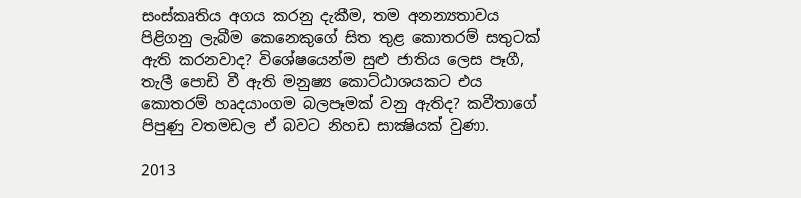සංස්කෘතිය අගය කරනු දැකීම, තම අනන්‍යතාවය පිළිගනු ලැබීම කෙනෙකුගේ සිත තුළ කොතරම් සතුටක් ඇති කරනවාද? විශේෂයෙන්ම සුළු ජාතිය ලෙස පෑගී, තැලී පොඩි වී ඇති මනුෂ්‍ය කොට්ඨාශයකට එය කොතරම් හෘදයාංගම බලපෑමක් වනු ඇතිද? කවීතාගේ පිපුණු වතමඩල ඒ බවට නිහඩ සාක්‍ෂියක් වුණා.

2013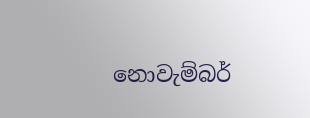නොවැම්බර්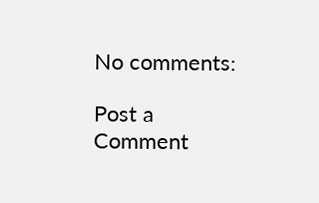No comments:

Post a Comment